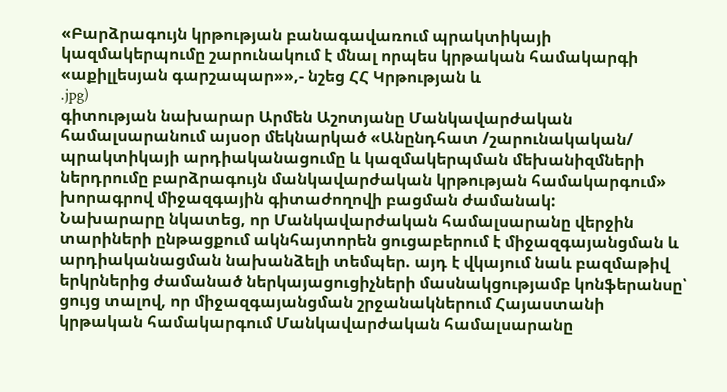«Բարձրագույն կրթության բանագավառում պրակտիկայի կազմակերպումը շարունակում է մնալ որպես կրթական համակարգի «աքիլլեսյան գարշապար»»,- նշեց ՀՀ Կրթության և
.jpg)
գիտության նախարար Արմեն Աշոտյանը Մանկավարժական համալսարանում այսօր մեկնարկած «Անընդհատ /շարունակական/ պրակտիկայի արդիականացումը և կազմակերպման մեխանիզմների ներդրումը բարձրագույն մանկավարժական կրթության համակարգում» խորագրով միջազգային գիտաժողովի բացման ժամանակ:
Նախարարը նկատեց, որ Մանկավարժական համալսարանը վերջին տարիների ընթացքում ակնհայտորեն ցուցաբերում է միջազգայանցման և արդիականացման նախանձելի տեմպեր. այդ է վկայում նաև բազմաթիվ երկրներից ժամանած ներկայացուցիչների մասնակցությամբ կոնֆերանսը՝ ցույց տալով, որ միջազգայանցման շրջանակներում Հայաստանի կրթական համակարգում Մանկավարժական համալսարանը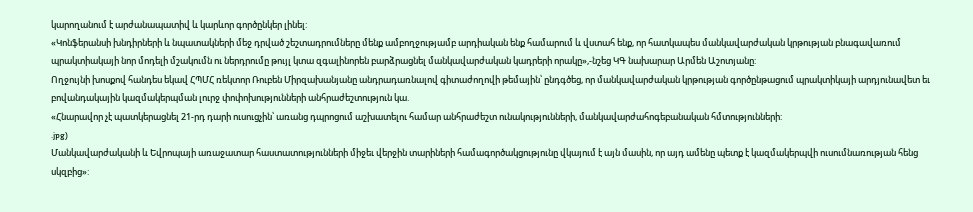կարողանում է արժանապատիվ և կարևոր գործընկեր լինել:
«Կոնֆերանսի խնդիրների և նպատակների մեջ դրված շեշտադրումները մենք ամբողջությամբ արդիական ենք համարում և վստահ ենք, որ հատկապես մանկավարժական կրթության բնագավառում պրակտիակայի նոր մոդելի մշակումն ու ներդրումը թույլ կտա զգալինորեն բարձրացնել մանկավարժական կադրերի որակը»,-նշեց ԿԳ նախարար Արմեն Աշոտյանը:
Ողջույնի խոսքով հանդես եկավ ՀՊՄՀ ռեկտոր Ռուբեն Միրզախանյանը անդրադառնալով գիտաժողովի թեմային՝ ընդգծեց, որ մանկավարժական կրթության գործընթացում պրակտիկայի արդյունավետ եւ բովանդակային կազմակերպման լուրջ փոփոխությունների անհրաժեշտություն կա.
«Հնարավոր չէ պատկերացնել 21-րդ դարի ուսուցչին՝ առանց դպրոցում աշխատելու համար անհրաժեշտ ունակությունների, մանկավարժահոգեբանական հմտությունների:
.jpg)
Մանկավարժականի և Եվրոպայի առաջատար հաստատությունների միջեւ վերջին տարիների համագործակցությունը վկայում է այն մասին, որ այդ ամենը պետք է կազմակերպվի ուսումնառության հենց սկզբից»: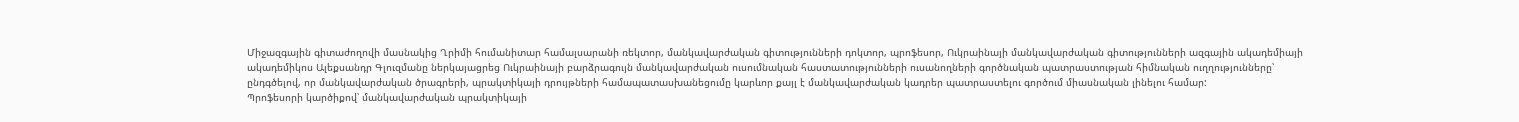Միջազգային գիտաժողովի մասնակից Ղրիմի հումանիտար համալսարանի ռեկտոր, մանկավարժական գիտությունների դոկտոր, պրոֆեսոր, Ուկրաինայի մանկավարժական գիտությունների ազգային ակադեմիայի ակադեմիկոս Ալեքսանդր Գլուզմանը ներկայացրեց Ուկրաինայի բարձրագույն մանկավարժական ուսումնական հաստատությունների ուսանողների գործնական պատրաստության հիմնական ուղղությունները՝ ընդգծելով, որ մանկավարժական ծրագրերի, պրակտիկայի դրույթների համապատասխանեցումը կարևոր քայլ է մանկավարժական կադրեր պատրաստելու գործում միասնական լինելու համար:
Պրոֆեսորի կարծիքով՝ մանկավարժական պրակտիկայի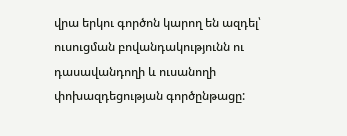վրա երկու գործոն կարող են ազդել՝ ուսուցման բովանդակությունն ու դասավանդողի և ուսանողի փոխազդեցության գործընթացը: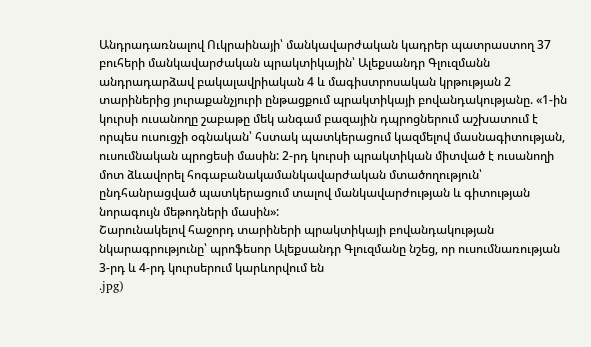Անդրադառնալով Ուկրաինայի՝ մանկավարժական կադրեր պատրաստող 37 բուհերի մանկավարժական պրակտիկային՝ Ալեքսանդր Գլուզմանն անդրադարձավ բակալավրիական 4 և մագիստրոսական կրթության 2 տարիներից յուրաքանչյուրի ընթացքում պրակտիկայի բովանդակությանը. «1-ին կուրսի ուսանողը շաբաթը մեկ անգամ բազային դպրոցներում աշխատում է որպես ուսուցչի օգնական՝ հստակ պատկերացում կազմելով մասնագիտության, ուսումնական պրոցեսի մասին: 2-րդ կուրսի պրակտիկան միտված է ուսանողի մոտ ձևավորել հոգաբանակամանկավարժական մտածողություն՝ ընդհանրացված պատկերացում տալով մանկավարժության և գիտության նորագույն մեթոդների մասին»:
Շարունակելով հաջորդ տարիների պրակտիկայի բովանդակության նկարագրությունը՝ պրոֆեսոր Ալեքսանդր Գլուզմանը նշեց, որ ուսումնառության 3-րդ և 4-րդ կուրսերում կարևորվում են
.jpg)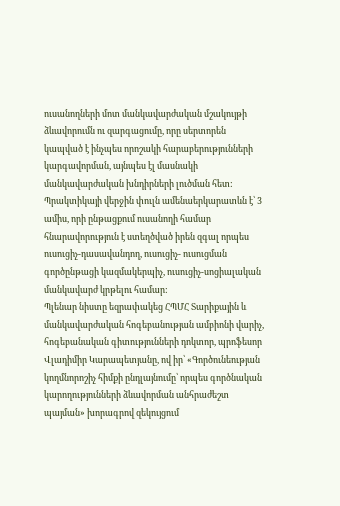ուսանողների մոտ մանկավարժական մշակույթի ձևավորումն ու զարգացումը, որը սերտորեն կապված է ինչպես որոշակի հարաբերությունների կարգավորման, այնպես էլ մասնակի մանկավարժական խնդիրների լուծման հետ:
Պրակտիկայի վերջին փուլն ամենաերկարատևն է՝ 3 ամիս, որի ընթացքում ուսանողի համար հնարավորություն է ստեղծված իրեն զգալ որպես ուսուցիչ-դասավանդող, ուսուցիչ- ուսուցման գործընթացի կազմակերպիչ, ուսուցիչ-սոցիալական մանկավարժ կրթելու համար:
Պլենար նիստը եզրափակեց ՀՊՄՀ Տարիքային և մանկավարժական հոգեբանության ամբիոնի վարիչ, հոգեբանական գիտությունների դոկտոր, պրոֆեսոր Վլադիմիր Կարապետյանը, ով իր՝ «Գործունեության կողմնորոշիչ հիմքի ընդլայնումը՝ որպես գործնական կարողությունների ձևավորման անհրաժեշտ պայման» խորագրով զեկույցում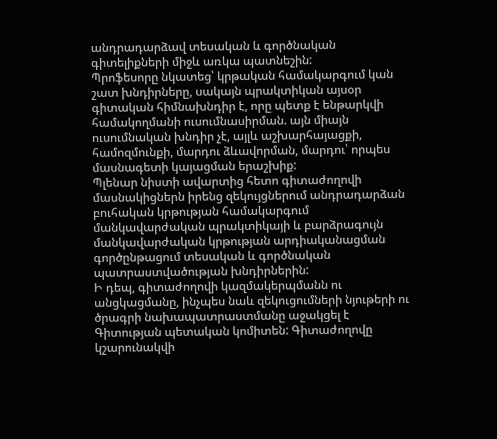անդրադարձավ տեսական և գործնական գիտելիքների միջև առկա պատնեշին:
Պրոֆեսորը նկատեց՝ կրթական համակարգում կան շատ խնդիրները, սակայն պրակտիկան այսօր գիտական հիմնախնդիր է, որը պետք է ենթարկվի համակողմանի ուսումնասիրման. այն միայն ուսումնական խնդիր չէ, այլև աշխարհայացքի, համոզմունքի, մարդու ձևավորման, մարդու՝ որպես մասնագետի կայացման երաշխիք:
Պլենար նիստի ավարտից հետո գիտաժողովի մասնակիցներն իրենց զեկույցներում անդրադարձան բուհական կրթության համակարգում մանկավարժական պրակտիկայի և բարձրագույն մանկավարժական կրթության արդիականացման գործընթացում տեսական և գործնական պատրաստվածության խնդիրներին:
Ի դեպ, գիտաժողովի կազմակերպմանն ու անցկացմանը, ինչպես նաև զեկուցումների նյութերի ու ծրագրի նախապատրաստմանը աջակցել է Գիտության պետական կոմիտեն: Գիտաժողովը կշարունակվի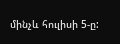մինչև հուլիսի 5-ը: